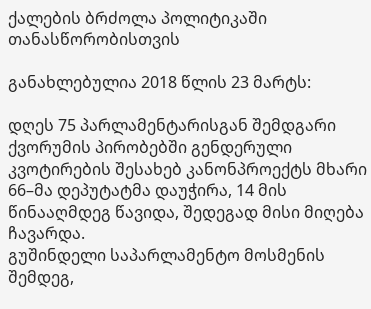ქალების ბრძოლა პოლიტიკაში თანასწორობისთვის

განახლებულია 2018 წლის 23 მარტს:

დღეს 75 პარლამენტარისგან შემდგარი ქვორუმის პირობებში გენდერული კვოტირების შესახებ კანონპროექტს მხარი 66–მა დეპუტატმა დაუჭირა, 14 მის წინააღმდეგ წავიდა, შედეგად მისი მიღება ჩავარდა.
გუშინდელი საპარლამენტო მოსმენის შემდეგ,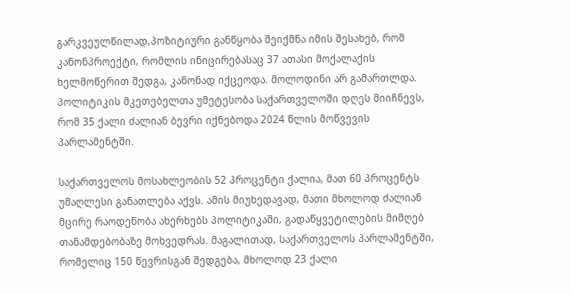გარკვეულწილად,პოზიტიური განწყობა შეიქმნა იმის შესახებ, რომ კანონპროექტი, რომლის ინიცირებასაც 37 ათასი მოქალაქის ხელმოწერით შედგა, კანონად იქცეოდა. მოლოდინი არ გამართლდა. პოლიტიკის მკეთებელთა უმეტესობა საქართველოში დღეს მიიჩნევს, რომ 35 ქალი ძალიან ბევრი იქნებოდა 2024 წლის მოწვევის პარლამენტში.

საქართველოს მოსახლეობის 52 პროცენტი ქალია, მათ 60 პროცენტს უმაღლესი განათლება აქვს. ამის მიუხედავად, მათი მხოლოდ ძალიან მცირე რაოდენობა ახერხებს პოლიტიკაში, გადაწყვეტილების მიმღებ თანამდებობაზე მოხვედრას. მაგალითად, საქართველოს პარლამენტში, რომელიც 150 წევრისგან შედგება, მხოლოდ 23 ქალი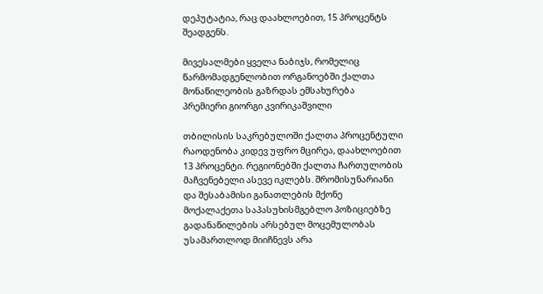დეპუტატია, რაც დაახლოებით, 15 პროცენტს შეადგენს.

მივესალმები ყველა ნაბიჯს, რომელიც წარმომადგენლობით ორგანოებში ქალთა მონაწილეობის გაზრდას ემსახურება
პრემიერი გიორგი კვირიკაშვილი

თბილისის საკრებულოში ქალთა პროცენტული რაოდენობა კიდევ უფრო მცირეა, დაახლოებით 13 პროცენტი. რეგიონებში ქალთა ჩართულობის მაჩვენებელი ასევე იკლებს. შრომისუნარიანი და შესაბამისი განათლების მქონე მოქალაქეთა საპასუხისმგებლო პოზიციებზე გადანაწილების არსებულ მოცემულობას უსამართლოდ მიიჩნევს არა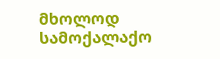მხოლოდ სამოქალაქო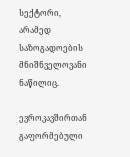სექტორი, არამედ საზოგადოების მნიშნველოვანი ნაწილიც.

ევროკავშირთან გაფორმებული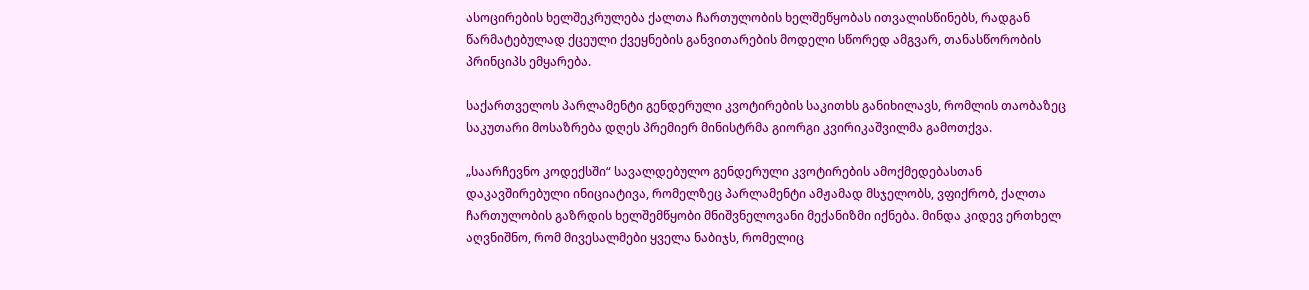ასოცირების ხელშეკრულება ქალთა ჩართულობის ხელშეწყობას ითვალისწინებს, რადგან წარმატებულად ქცეული ქვეყნების განვითარების მოდელი სწორედ ამგვარ, თანასწორობის პრინციპს ემყარება.

საქართველოს პარლამენტი გენდერული კვოტირების საკითხს განიხილავს, რომლის თაობაზეც საკუთარი მოსაზრება დღეს პრემიერ მინისტრმა გიორგი კვირიკაშვილმა გამოთქვა.

„საარჩევნო კოდექსში“ სავალდებულო გენდერული კვოტირების ამოქმედებასთან დაკავშირებული ინიციატივა, რომელზეც პარლამენტი ამჟამად მსჯელობს, ვფიქრობ, ქალთა ჩართულობის გაზრდის ხელშემწყობი მნიშვნელოვანი მექანიზმი იქნება. მინდა კიდევ ერთხელ აღვნიშნო, რომ მივესალმები ყველა ნაბიჯს, რომელიც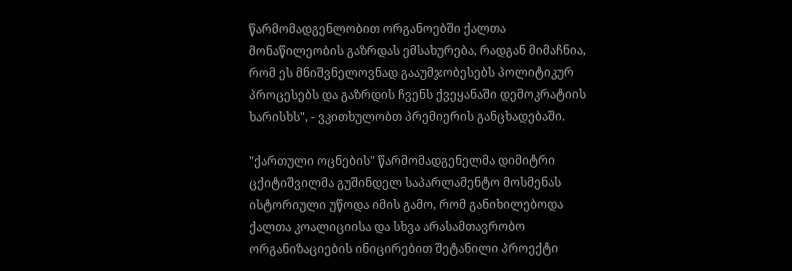წარმომადგენლობით ორგანოებში ქალთა მონაწილეობის გაზრდას ემსახურება, რადგან მიმაჩნია, რომ ეს მნიშვნელოვნად გააუმჯობესებს პოლიტიკურ პროცესებს და გაზრდის ჩვენს ქვეყანაში დემოკრატიის ხარისხს", - ვკითხულობთ პრემიერის განცხადებაში.

"ქართული ოცნების" წარმომადგენელმა დიმიტრი ცქიტიშვილმა გუშინდელ საპარლამენტო მოსმენას ისტორიული უწოდა იმის გამო, რომ განიხილებოდა ქალთა კოალიციისა და სხვა არასამთავრობო ორგანიზაციების ინიცირებით შეტანილი პროექტი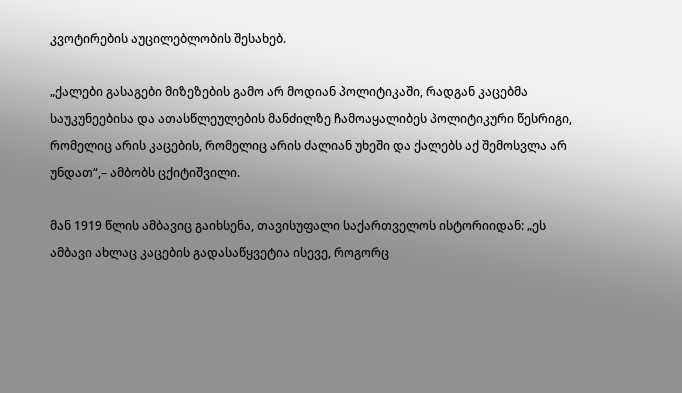კვოტირების აუცილებლობის შესახებ.

„ქალები გასაგები მიზეზების გამო არ მოდიან პოლიტიკაში, რადგან კაცებმა საუკუნეებისა და ათასწლეულების მანძილზე ჩამოაყალიბეს პოლიტიკური წესრიგი, რომელიც არის კაცების, რომელიც არის ძალიან უხეში და ქალებს აქ შემოსვლა არ უნდათ“,– ამბობს ცქიტიშვილი.

მან 1919 წლის ამბავიც გაიხსენა, თავისუფალი საქართველოს ისტორიიდან: „ეს ამბავი ახლაც კაცების გადასაწყვეტია ისევე, როგორც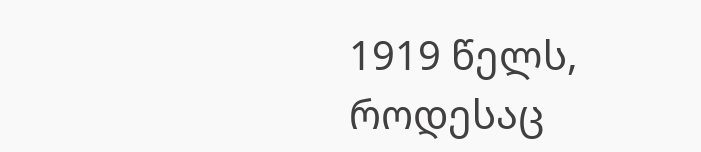1919 წელს, როდესაც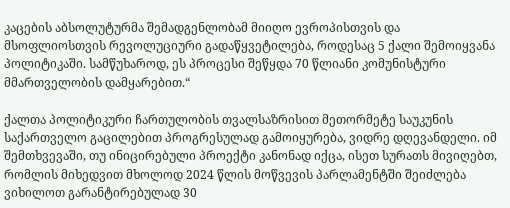კაცების აბსოლუტურმა შემადგენლობამ მიიღო ევროპისთვის და მსოფლიოსთვის რევოლუციური გადაწყვეტილება, როდესაც 5 ქალი შემოიყვანა პოლიტიკაში. სამწუხაროდ, ეს პროცესი შეწყდა 70 წლიანი კომუნისტური მმართველობის დამყარებით.“

ქალთა პოლიტიკური ჩართულობის თვალსაზრისით მეთორმეტე საუკუნის საქართველო გაცილებით პროგრესულად გამოიყურება, ვიდრე დღევანდელი. იმ შემთხვევაში, თუ ინიცირებული პროექტი კანონად იქცა, ისეთ სურათს მივიღებთ, რომლის მიხედვით მხოლოდ 2024 წლის მოწვევის პარლამენტში შეიძლება ვიხილოთ გარანტირებულად 30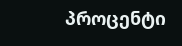პროცენტი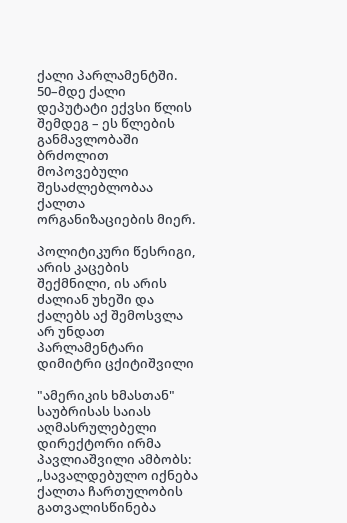ქალი პარლამენტში. 50–მდე ქალი დეპუტატი ექვსი წლის შემდეგ – ეს წლების განმავლობაში ბრძოლით მოპოვებული შესაძლებლობაა ქალთა ორგანიზაციების მიერ.

პოლიტიკური წესრიგი, არის კაცების შექმნილი, ის არის ძალიან უხეში და ქალებს აქ შემოსვლა არ უნდათ
პარლამენტარი დიმიტრი ცქიტიშვილი

"ამერიკის ხმასთან" საუბრისას საიას აღმასრულებელი დირექტორი ირმა პავლიაშვილი ამბობს: „სავალდებულო იქნება ქალთა ჩართულობის გათვალისწინება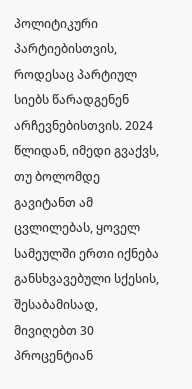პოლიტიკური პარტიებისთვის, როდესაც პარტიულ სიებს წარადგენენ არჩევნებისთვის. 2024 წლიდან, იმედი გვაქვს, თუ ბოლომდე გავიტანთ ამ ცვლილებას, ყოველ სამეულში ერთი იქნება განსხვავებული სქესის, შესაბამისად, მივიღებთ 30 პროცენტიან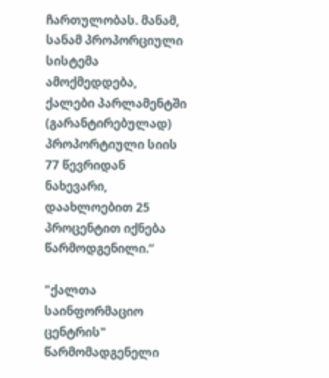ჩართულობას. მანამ, სანამ პროპორციული სისტემა ამოქმედდება, ქალები პარლამენტში (გარანტირებულად) პროპორტიული სიის 77 წევრიდან ნახევარი, დაახლოებით 25 პროცენტით იქნება წარმოდგენილი.“

"ქალთა საინფორმაციო ცენტრის" წარმომადგენელი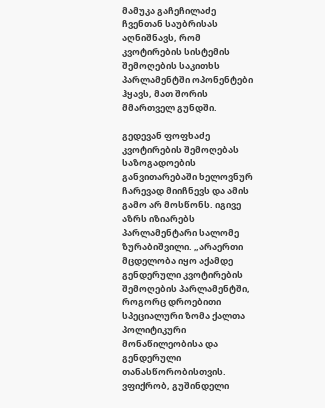მამუკა გაჩეჩილაძე ჩვენთან საუბრისას აღნიშნავს, რომ კვოტირების სისტემის შემოღების საკითხს პარლამენტში ოპონენტები ჰყავს, მათ შორის მმართველ გუნდში.

გედევან ფოფხაძე კვოტირების შემოღებას საზოგადოების განვითარებაში ხელოვნურ ჩარევად მიიჩნევს და ამის გამო არ მოსწონს. იგივე აზრს იზიარებს პარლამენტარი სალომე ზურაბიშვილი. „არაერთი მცდელობა იყო აქამდე გენდერული კვოტირების შემოღების პარლამენტში, როგორც დროებითი სპეციალური ზომა ქალთა პოლიტიკური მონაწილეობისა და გენდერული თანასწორობისთვის. ვფიქრობ, გუშინდელი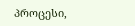პროცესი,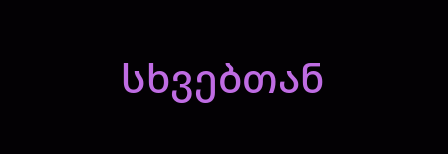სხვებთან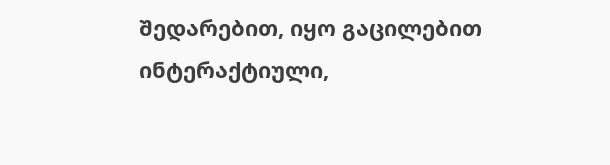შედარებით, იყო გაცილებით ინტერაქტიული,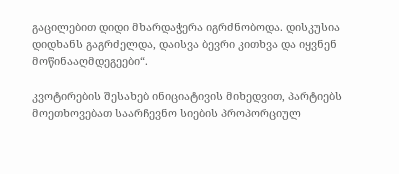გაცილებით დიდი მხარდაჭერა იგრძნობოდა. დისკუსია დიდხანს გაგრძელდა, დაისვა ბევრი კითხვა და იყვნენ მოწინააღმდეგეები“.

კვოტირების შესახებ ინიციატივის მიხედვით, პარტიებს მოეთხოვებათ საარჩევნო სიების პროპორციულ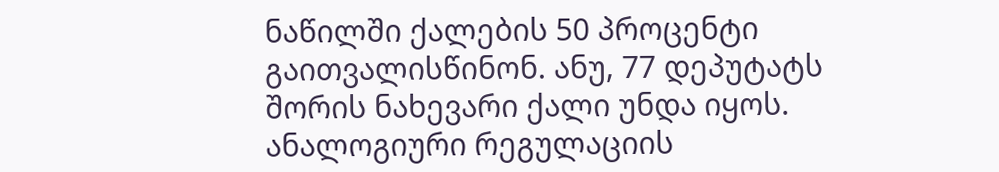ნაწილში ქალების 50 პროცენტი გაითვალისწინონ. ანუ, 77 დეპუტატს შორის ნახევარი ქალი უნდა იყოს. ანალოგიური რეგულაციის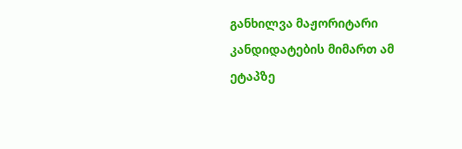განხილვა მაჟორიტარი კანდიდატების მიმართ ამ ეტაპზე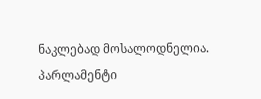ნაკლებად მოსალოდნელია. პარლამენტი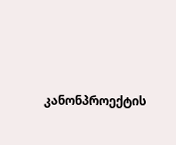კანონპროექტის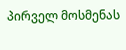პირველ მოსმენას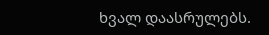ხვალ დაასრულებს.